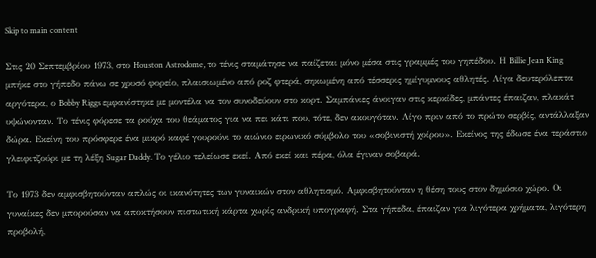Skip to main content

Στις 20 Σεπτεμβρίου 1973, στο Houston Astrodome, το τένις σταμάτησε να παίζεται μόνο μέσα στις γραμμές του γηπέδου. Η Billie Jean King μπήκε στο γήπεδο πάνω σε χρυσό φορείο, πλαισιωμένο από ροζ φτερά, σηκωμένη από τέσσερις ημίγυμνους αθλητές. Λίγα δευτερόλεπτα αργότερα, ο Bobby Riggs εμφανίστηκε με μοντέλα να τον συνοδεύουν στο κορτ. Σαμπάνιες άνοιγαν στις κερκίδες, μπάντες έπαιζαν, πλακάτ υψώνονταν. Το τένις φόρεσε τα ρούχα του θεάματος για να πει κάτι που, τότε, δεν ακουγόταν. Λίγο πριν από το πρώτο σερβίς, αντάλλαξαν δώρα. Εκείνη του πρόσφερε ένα μικρό καφέ γουρούνι το αιώνιο ειρωνικό σύμβολο του «σοβινιστή χοίρου». Εκείνος της έδωσε ένα τεράστιο γλειφιτζούρι με τη λέξη Sugar Daddy. Το γέλιο τελείωσε εκεί. Από εκεί και πέρα, όλα έγιναν σοβαρά.

Το 1973 δεν αμφισβητούνταν απλώς οι ικανότητες των γυναικών στον αθλητισμό. Αμφισβητούνταν η θέση τους στον δημόσιο χώρο. Οι γυναίκες δεν μπορούσαν να αποκτήσουν πιστωτική κάρτα χωρίς ανδρική υπογραφή. Στα γήπεδα, έπαιζαν για λιγότερα χρήματα, λιγότερη προβολή,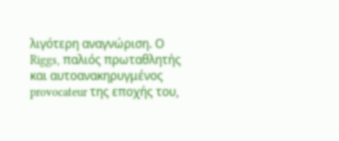λιγότερη αναγνώριση. Ο Riggs, παλιός πρωταθλητής και αυτοανακηρυγμένος provocateur της εποχής του,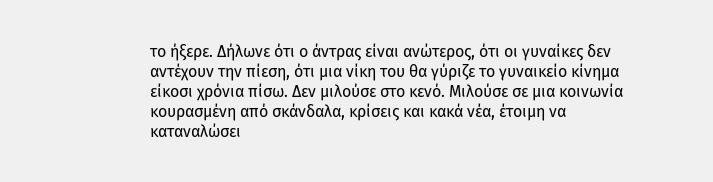το ήξερε. Δήλωνε ότι ο άντρας είναι ανώτερος, ότι οι γυναίκες δεν αντέχουν την πίεση, ότι μια νίκη του θα γύριζε το γυναικείο κίνημα είκοσι χρόνια πίσω. Δεν μιλούσε στο κενό. Μιλούσε σε μια κοινωνία κουρασμένη από σκάνδαλα, κρίσεις και κακά νέα, έτοιμη να καταναλώσει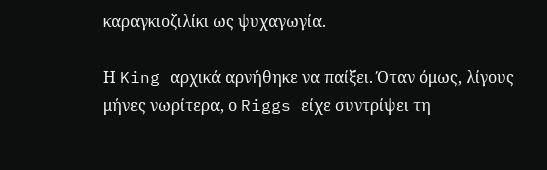καραγκιοζιλίκι ως ψυχαγωγία.

Η King αρχικά αρνήθηκε να παίξει. Όταν όμως, λίγους μήνες νωρίτερα, ο Riggs είχε συντρίψει τη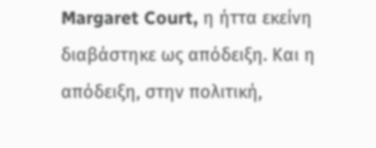Margaret Court, η ήττα εκείνη διαβάστηκε ως απόδειξη. Και η απόδειξη, στην πολιτική,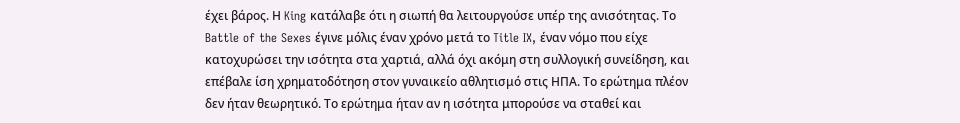έχει βάρος. Η King κατάλαβε ότι η σιωπή θα λειτουργούσε υπέρ της ανισότητας. Το Battle of the Sexes έγινε μόλις έναν χρόνο μετά το Title IX, έναν νόμο που είχε κατοχυρώσει την ισότητα στα χαρτιά, αλλά όχι ακόμη στη συλλογική συνείδηση, και επέβαλε ίση χρηματοδότηση στον γυναικείο αθλητισμό στις ΗΠΑ. Το ερώτημα πλέον δεν ήταν θεωρητικό. Το ερώτημα ήταν αν η ισότητα μπορούσε να σταθεί και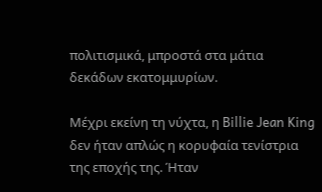πολιτισμικά, μπροστά στα μάτια δεκάδων εκατομμυρίων.

Μέχρι εκείνη τη νύχτα, η Billie Jean King δεν ήταν απλώς η κορυφαία τενίστρια της εποχής της. Ήταν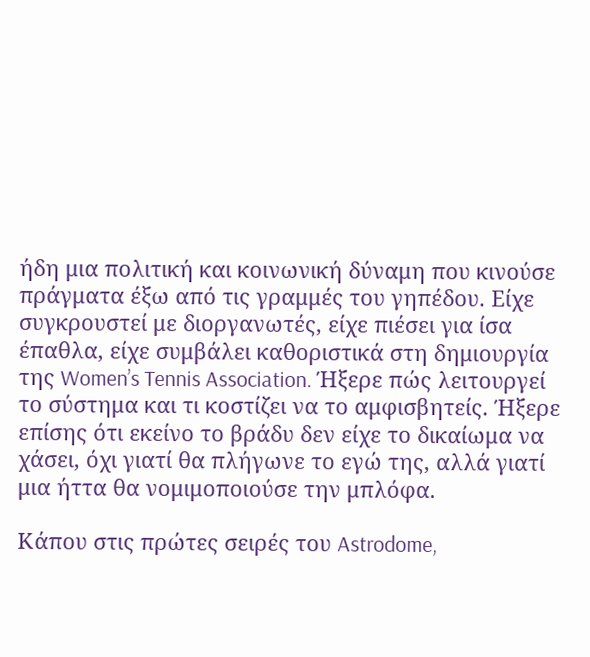ήδη μια πολιτική και κοινωνική δύναμη που κινούσε πράγματα έξω από τις γραμμές του γηπέδου. Είχε συγκρουστεί με διοργανωτές, είχε πιέσει για ίσα έπαθλα, είχε συμβάλει καθοριστικά στη δημιουργία της Women’s Tennis Association. Ήξερε πώς λειτουργεί το σύστημα και τι κοστίζει να το αμφισβητείς. Ήξερε επίσης ότι εκείνο το βράδυ δεν είχε το δικαίωμα να χάσει, όχι γιατί θα πλήγωνε το εγώ της, αλλά γιατί μια ήττα θα νομιμοποιούσε την μπλόφα.

Κάπου στις πρώτες σειρές του Astrodome,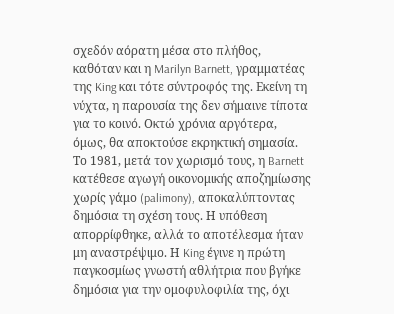σχεδόν αόρατη μέσα στο πλήθος, καθόταν και η Marilyn Barnett, γραμματέας της King και τότε σύντροφός της. Εκείνη τη νύχτα, η παρουσία της δεν σήμαινε τίποτα για το κοινό. Οκτώ χρόνια αργότερα, όμως, θα αποκτούσε εκρηκτική σημασία. Το 1981, μετά τον χωρισμό τους, η Barnett κατέθεσε αγωγή οικονομικής αποζημίωσης χωρίς γάμο (palimony), αποκαλύπτοντας δημόσια τη σχέση τους. Η υπόθεση απορρίφθηκε, αλλά το αποτέλεσμα ήταν μη αναστρέψιμο. Η King έγινε η πρώτη παγκοσμίως γνωστή αθλήτρια που βγήκε δημόσια για την ομοφυλοφιλία της, όχι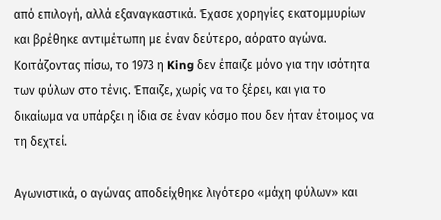από επιλογή, αλλά εξαναγκαστικά. Έχασε χορηγίες εκατομμυρίων και βρέθηκε αντιμέτωπη με έναν δεύτερο, αόρατο αγώνα. Κοιτάζοντας πίσω, το 1973 η King δεν έπαιζε μόνο για την ισότητα των φύλων στο τένις. Έπαιζε, χωρίς να το ξέρει, και για το δικαίωμα να υπάρξει η ίδια σε έναν κόσμο που δεν ήταν έτοιμος να τη δεχτεί.

Αγωνιστικά, ο αγώνας αποδείχθηκε λιγότερο «μάχη φύλων» και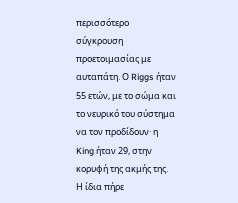περισσότερο σύγκρουση προετοιμασίας με αυταπάτη. Ο Riggs ήταν 55 ετών, με το σώμα και το νευρικό του σύστημα να τον προδίδουν· η King ήταν 29, στην κορυφή της ακμής της. Η ίδια πήρε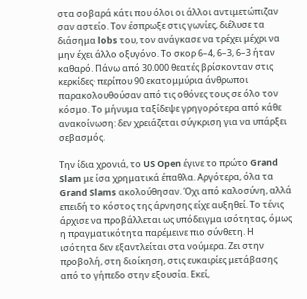στα σοβαρά κάτι που όλοι οι άλλοι αντιμετώπιζαν σαν αστείο. Τον έσπρωξε στις γωνίες, διέλυσε τα διάσημα lobs του, τον ανάγκασε να τρέχει μέχρι να μην έχει άλλο οξυγόνο. Το σκορ 6–4, 6–3, 6–3 ήταν καθαρό. Πάνω από 30.000 θεατές βρίσκονταν στις κερκίδες· περίπου 90 εκατομμύρια άνθρωποι παρακολουθούσαν από τις οθόνες τους σε όλο τον κόσμο. Το μήνυμα ταξίδεψε γρηγορότερα από κάθε ανακοίνωση: δεν χρειάζεται σύγκριση για να υπάρξει σεβασμός.

Την ίδια χρονιά, το US Open έγινε το πρώτο Grand Slam με ίσα χρηματικά έπαθλα. Αργότερα, όλα τα Grand Slams ακολούθησαν. Όχι από καλοσύνη, αλλά επειδή το κόστος της άρνησης είχε αυξηθεί. Το τένις άρχισε να προβάλλεται ως υπόδειγμα ισότητας, όμως η πραγματικότητα παρέμεινε πιο σύνθετη. Η ισότητα δεν εξαντλείται στα νούμερα. Ζει στην προβολή, στη διοίκηση, στις ευκαιρίες μετάβασης από το γήπεδο στην εξουσία. Εκεί,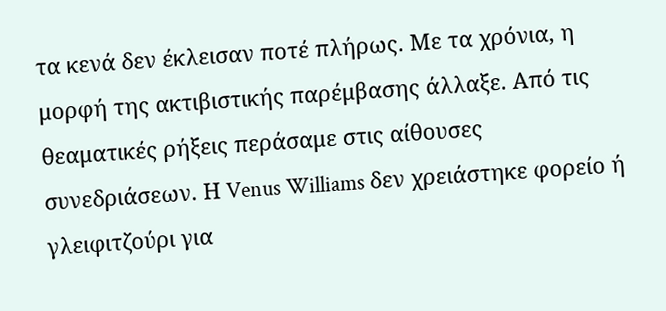τα κενά δεν έκλεισαν ποτέ πλήρως. Με τα χρόνια, η μορφή της ακτιβιστικής παρέμβασης άλλαξε. Από τις θεαματικές ρήξεις περάσαμε στις αίθουσες συνεδριάσεων. Η Venus Williams δεν χρειάστηκε φορείο ή γλειφιτζούρι για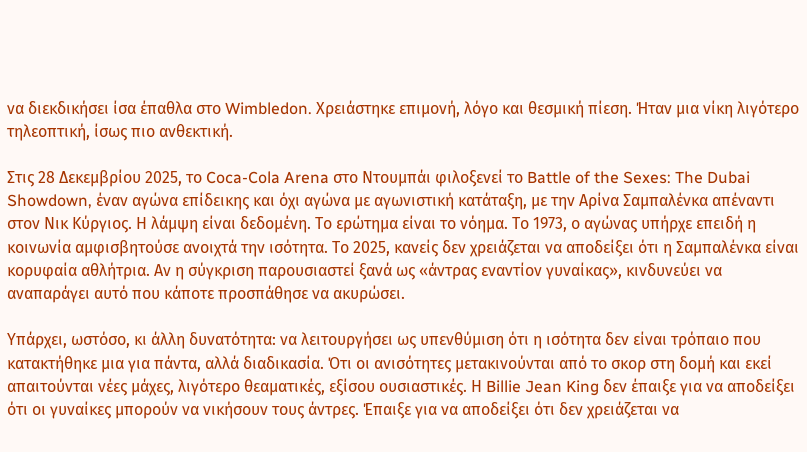να διεκδικήσει ίσα έπαθλα στο Wimbledon. Χρειάστηκε επιμονή, λόγο και θεσμική πίεση. Ήταν μια νίκη λιγότερο τηλεοπτική, ίσως πιο ανθεκτική.

Στις 28 Δεκεμβρίου 2025, το Coca-Cola Arena στο Ντουμπάι φιλοξενεί το Battle of the Sexes: The Dubai Showdown, έναν αγώνα επίδεικης και όχι αγώνα με αγωνιστική κατάταξη, με την Αρίνα Σαμπαλένκα απέναντι στον Νικ Κύργιος. Η λάμψη είναι δεδομένη. Το ερώτημα είναι το νόημα. Το 1973, ο αγώνας υπήρχε επειδή η κοινωνία αμφισβητούσε ανοιχτά την ισότητα. Το 2025, κανείς δεν χρειάζεται να αποδείξει ότι η Σαμπαλένκα είναι κορυφαία αθλήτρια. Αν η σύγκριση παρουσιαστεί ξανά ως «άντρας εναντίον γυναίκας», κινδυνεύει να αναπαράγει αυτό που κάποτε προσπάθησε να ακυρώσει.

Υπάρχει, ωστόσο, κι άλλη δυνατότητα: να λειτουργήσει ως υπενθύμιση ότι η ισότητα δεν είναι τρόπαιο που κατακτήθηκε μια για πάντα, αλλά διαδικασία. Ότι οι ανισότητες μετακινούνται από το σκορ στη δομή και εκεί απαιτούνται νέες μάχες, λιγότερο θεαματικές, εξίσου ουσιαστικές. Η Billie Jean King δεν έπαιξε για να αποδείξει ότι οι γυναίκες μπορούν να νικήσουν τους άντρες. Έπαιξε για να αποδείξει ότι δεν χρειάζεται να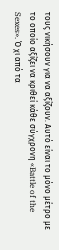τους νικήσουν για να αξίζουν. Αυτό είναι το μόνο μέτρο με το οποίο αξίζει να κριθεί κάθε σύγχρονη «Battle of the Sexes». Ό χι από τα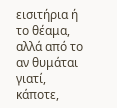εισιτήρια ή το θέαμα, αλλά από το αν θυμάται γιατί, κάποτε,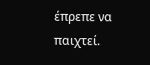έπρεπε να παιχτεί.